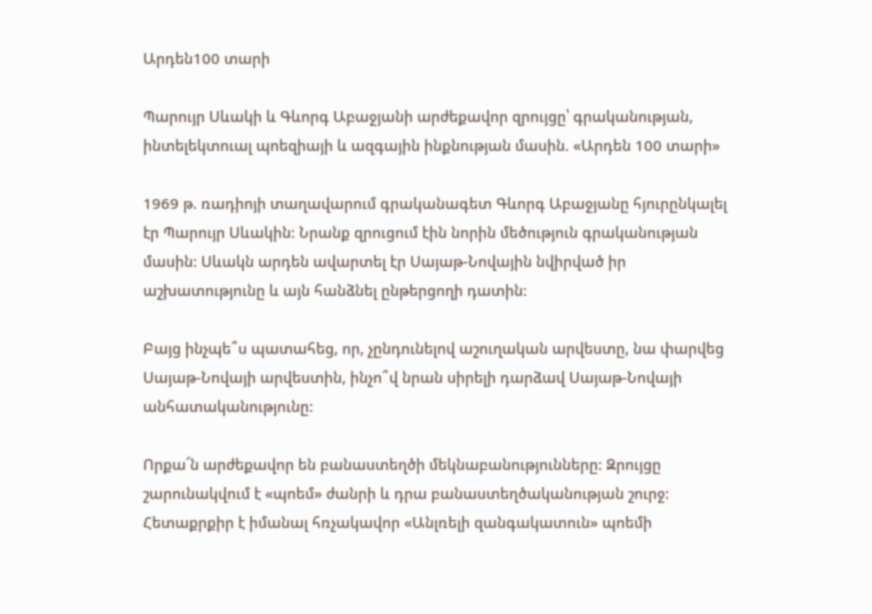Արդեն100 տարի

Պարույր Սևակի և Գևորգ Աբաջյանի արժեքավոր զրույցը՝ գրականության, ինտելեկտուալ պոեզիայի և ազգային ինքնության մասին. «Արդեն 100 տարի»

1969 թ. ռադիոյի տաղավարում գրականագետ Գևորգ Աբաջյանը հյուրընկալել էր Պարույր Սևակին: Նրանք զրուցում էին նորին մեծություն գրականության մասին: Սևակն արդեն ավարտել էր Սայաթ-Նովային նվիրված իր աշխատությունը և այն հանձնել ընթերցողի դատին:

Բայց ինչպե՞ս պատահեց, որ, չընդունելով աշուղական արվեստը, նա փարվեց Սայաթ-Նովայի արվեստին, ինչո՞վ նրան սիրելի դարձավ Սայաթ-Նովայի անհատականությունը:

Որքա՜ն արժեքավոր են բանաստեղծի մեկնաբանությունները: Զրույցը շարունակվում է «պոեմ» ժանրի և դրա բանաստեղծականության շուրջ: Հետաքրքիր է իմանալ հռչակավոր «Անլռելի զանգակատուն» պոեմի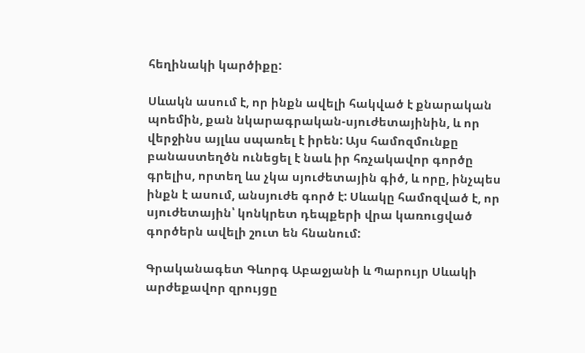հեղինակի կարծիքը:

Սևակն ասում է, որ ինքն ավելի հակված է քնարական պոեմին, քան նկարագրական-սյուժետայինին, և որ վերջինս այլևս սպառել է իրեն: Այս համոզմունքը բանաստեղծն ունեցել է նաև իր հռչակավոր գործը գրելիս, որտեղ ևս չկա սյուժետային գիծ, և որը, ինչպես ինքն է ասում, անսյուժե գործ է: Սևակը համոզված է, որ սյուժետային՝ կոնկրետ դեպքերի վրա կառուցված գործերն ավելի շուտ են հնանում:

Գրականագետ Գևորգ Աբաջյանի և Պարույր Սևակի արժեքավոր զրույցը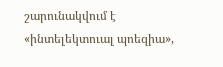շարունակվում է «ինտելեկտուալ պոեզիա»,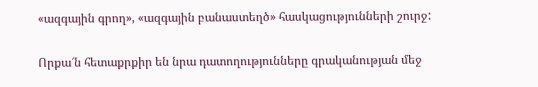«ազգային գրող», «ազգային բանաստեղծ» հասկացությունների շուրջ:

Որքա՜ն հետաքրքիր են նրա դատողությունները գրականության մեջ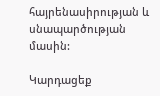հայրենասիրության և սնապարծության մասին:

Կարդացեք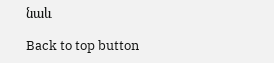նաև

Back to top button